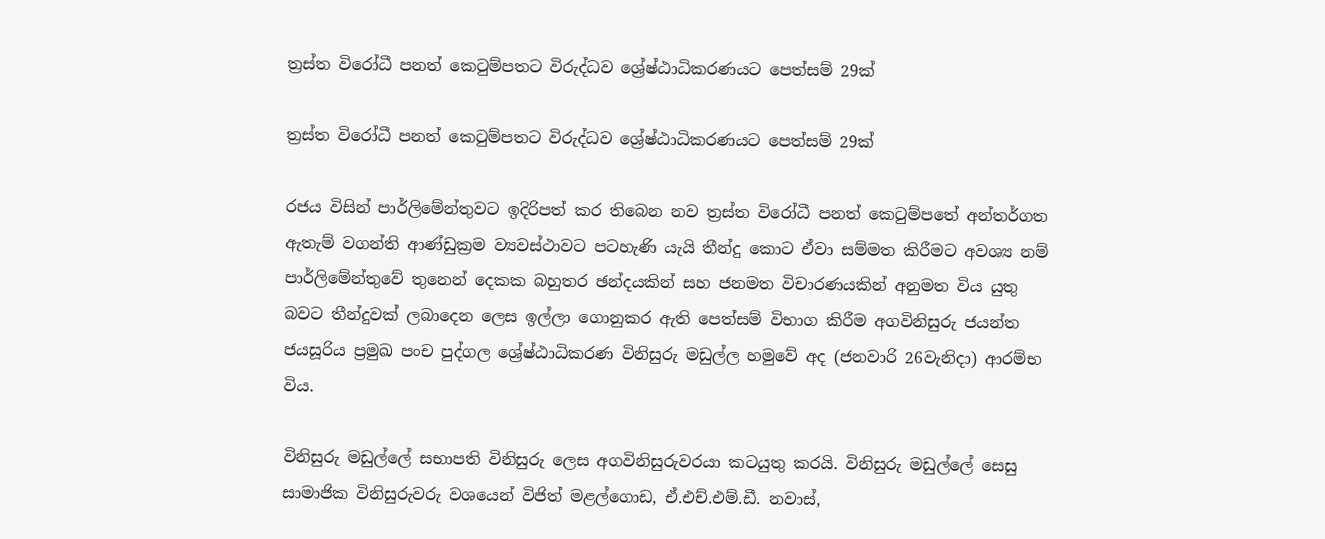ත්‍රස්ත විරෝධී පනත් කෙටුම්පතට විරුද්ධව ශ්‍රේෂ්ඨාධිකරණයට පෙත්සම් 29ක්

ත්‍රස්ත විරෝධී පනත් කෙටුම්පතට විරුද්ධව ශ්‍රේෂ්ඨාධිකරණයට පෙත්සම් 29ක්

රජය විසින් පාර්ලිමේන්තුවට ඉදිරිපත් කර තිබෙන නව ත්‍රස්ත විරෝධී පනත් කෙටුම්පතේ අන්තර්ගත ඇතැම් වගන්ති ආණ්ඩුක්‍රම ව්‍යවස්ථාවට පටහැණි යැයි තීන්දු කොට ඒවා සම්මත කිරීමට අවශ්‍ය නම් පාර්ලිමේන්තුවේ තුනෙන් දෙකක බහුතර ඡන්දයකින් සහ ජනමත විචාරණයකින් අනුමත විය යුතු බවට තීන්දුවක් ලබාදෙන ලෙස ඉල්ලා ගොනුකර ඇති පෙත්සම් විභාග කිරීම අගවිනිසුරු ජයන්ත ජයසූරිය ප්‍රමුඛ පංච පුද්ගල ශ්‍රේෂ්ඨාධිකරණ විනිසුරු මඩුල්ල හමුවේ අද (ජනවාරි 26වැනිදා) ආරම්භ විය.

විනිසුරු මඩුල්ලේ සභාපති විනිසුරු ලෙස අගවිනිසුරුවරයා කටයුතු කරයි. විනිසුරු මඩුල්ලේ සෙසු සාමාජික විනිසුරුවරු වශයෙන් විජිත් මළල්ගොඩ, ඒ.එච්.එම්.ඩී. නවාස්,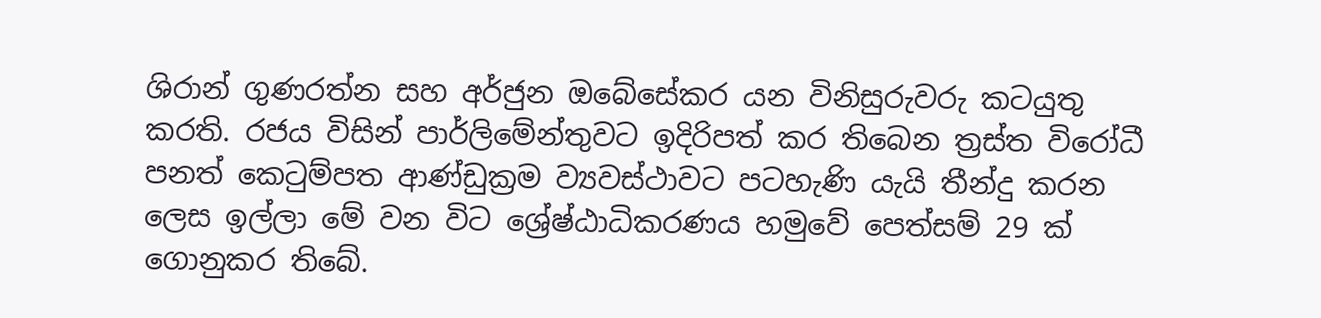ශිරාන් ගුණරත්න සහ අර්ජුන ඔබේසේකර යන විනිසුරුවරු කටයුතු කරති. රජය විසින් පාර්ලිමේන්තුවට ඉදිරිපත් කර තිබෙන ත්‍රස්ත විරෝධී පනත් කෙටුම්පත ආණ්ඩුක්‍රම ව්‍යවස්ථාවට පටහැණි යැයි තීන්දු කරන ලෙස ඉල්ලා මේ වන විට ශ්‍රේෂ්ඨාධිකරණය හමුවේ පෙත්සම් 29 ක් ගොනුකර තිබේ.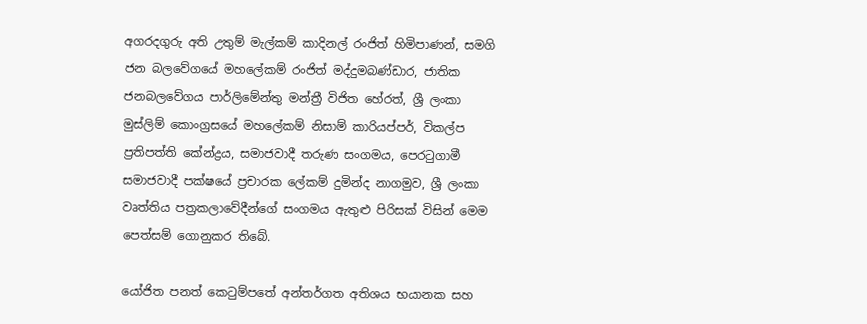අගරදගුරු අති උතුම් මැල්කම් කාදිනල් රංජිත් හිමිපාණන්, සමගි ජන බලවේගයේ මහලේකම් රංජිත් මද්දුමබණ්ඩාර, ජාතික ජනබලවේගය පාර්ලිමේන්තු මන්ත්‍රී විජිත හේරත්, ශ්‍රී ලංකා මුස්ලිම් කොංග්‍රසයේ මහලේකම් නිසාම් කාරියප්පර්, විකල්ප ප්‍රතිපත්ති කේන්ද්‍රය, සමාජවාදී තරුණ සංගමය, පෙරටුගාමී සමාජවාදී පක්ෂයේ ප්‍රචාරක ලේකම් දුමින්ද නාගමුව, ශ්‍රී ලංකා වෘත්තිය පත්‍රකලාවේදීන්ගේ සංගමය ඇතුළු පිරිසක් විසින් මෙම පෙත්සම් ගොනුකර තිබේ.

යෝජිත පනත් කෙටුම්පතේ අන්තර්ගත අතිශය භයානක සහ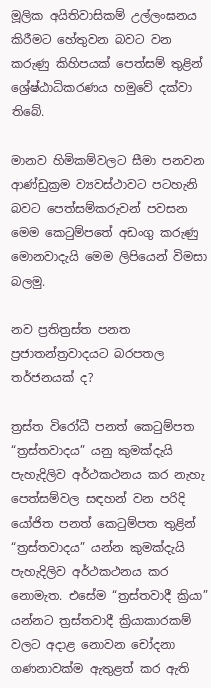මූලික අයිතිවාසිකම් උල්ලංඝනය කිරීමට හේතුවන බවට වන කරුණු කිහිපයක් පෙත්සම් තුළින් ශ්‍රේෂ්ඨාධිකරණය හමුවේ දක්වා තිබේ.

මානව හිමිකම්වලට සීමා පනවන ආණ්ඩුක්‍රම ව්‍යවස්ථාවට පටහැනි බවට පෙත්සම්කරුවන් පවසන මෙම කෙටුම්පතේ අඩංගු කරුණු මොනවාදැයි මෙම ලිපියෙන් විමසා බලමු.

නව ප්‍රතිත්‍රස්ත පනත ප්‍රජාතන්ත්‍රවාදයට බරපතල තර්ජනයක් ද?

ත්‍රස්ත විරෝධී පනත් කෙටුම්පත “ත්‍රස්තවාදය” යනු කුමක්දැයි පැහැදිලිව අර්ථකථනය කර නැහැ
පෙත්සම්වල සඳහන් වන පරිදි යෝජිත පනත් කෙටුම්පත තුළින් “ත්‍රස්තවාදය” යන්න කුමක්දැයි පැහැදිලිව අර්ථකථනය කර නොමැත. එසේම “ත්‍රස්තවාදී ක්‍රියා” යන්නට ත්‍රස්තවාදී ක්‍රියාකාරකම් වලට අදාළ නොවන චෝදනා ගණනාවක්ම ඇතුළත් කර ඇති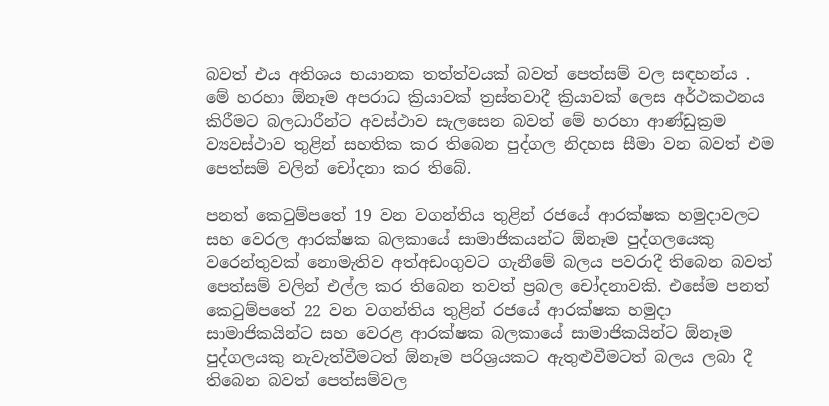බවත් එය අතිශය භයානක තත්ත්වයක් බවත් පෙත්සම් වල සඳහන්ය . මේ හරහා ඕනෑම අපරාධ ක්‍රියාවක් ත්‍රස්තවාදී ක්‍රියාවක් ලෙස අර්ථකථනය කිරීමට බලධාරීන්ට අවස්ථාව සැලසෙන බවත් මේ හරහා ආණ්ඩුක්‍රම ව්‍යවස්ථාව තුළින් සහතික කර තිබෙන පුද්ගල නිදහස සීමා වන බවත් එම පෙත්සම් වලින් චෝදනා කර තිබේ.

පනත් කෙටුම්පතේ 19 වන වගන්තිය තුළින් රජයේ ආරක්ෂක හමුදාවලට සහ වෙරල ආරක්ෂක බලකායේ සාමාජිකයන්ට ඕනෑම පුද්ගලයෙකු වරෙන්තුවක් නොමැතිව අත්අඩංගුවට ගැනීමේ බලය පවරාදී තිබෙන බවත් පෙත්සම් වලින් එල්ල කර තිබෙන තවත් ප්‍රබල චෝදනාවකි. එසේම පනත් කෙටුම්පතේ 22 වන වගන්තිය තුළින් රජයේ ආරක්ෂක හමුදා සාමාජිකයින්ට සහ වෙරළ ආරක්ෂක බලකායේ සාමාජිකයින්ට ඕනෑම පුද්ගලයකු නැවැත්වීමටත් ඕනෑම පරිශ්‍රයකට ඇතුළුවීමටත් බලය ලබා දී තිබෙන බවත් පෙත්සම්වල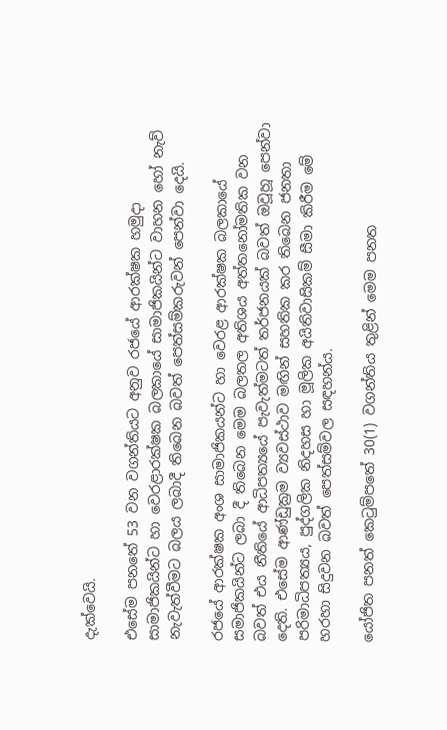දැක්වෙයි.

එසේම පනතේ 53 වන වගන්තියට අනුව රජයේ ආරක්ෂක හමුදා සාමාජිකයින්ට හා වෙරළාරක්ෂක බලකායේ සාමාජිකයින්ට වාහන හෝ නැව් නැවැත්වීමට බලය ලබාදී තිබෙන බවත් පෙත්සම්කරුවන් පෙන්වා දෙයි.

රජයේ ආරක්ෂක අංශ සාමාජිකයන්ට හා වෙරළ ආරක්ෂක බලකායේ සමාජිකයින්ට ලබා දී තිබෙන මෙම බලතල අතිශය අත්තනෝමතික වන බවත් එය නීතියේ ආධිපත්‍යයේ පැවැත්මටත් තර්ජනයක් බවත් ඔවූහූ පෙන්වා දෙති. එසේම ආණ්ඩුක්‍රම ව්‍යවස්ථාව මඟින් සහතික කර තිබෙන ජනතා පරිමාධිපත්‍යය, පුද්ගලික නිදහස හා මූලික අයිතිවාසිකම් සීමා කිරීම මේ හරහා සිදුවන බවත් පෙත්සම්වල සඳහන්ය.

යෝජිත පනත් කෙටුම්පතේ 30(1) වගන්තිය තුළින් මෙම පනත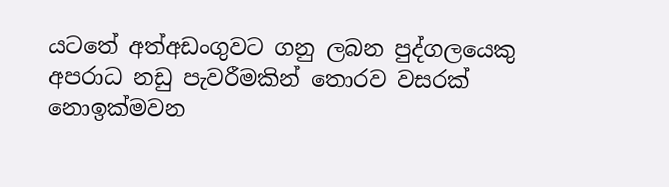යටතේ අත්අඩංගුවට ගනු ලබන පුද්ගලයෙකු අපරාධ නඩු පැවරීමකින් තොරව වසරක් නොඉක්මවන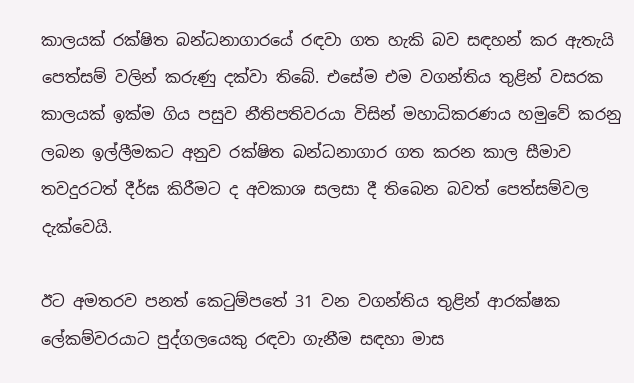කාලයක් රක්ෂිත බන්ධනාගාරයේ රඳවා ගත හැකි බව සඳහන් කර ඇතැයි පෙත්සම් වලින් කරුණු දක්වා තිබේ. එසේම එම වගන්තිය තුළින් වසරක කාලයක් ඉක්ම ගිය පසුව නීතිපතිවරයා විසින් මහාධිකරණය හමුවේ කරනු ලබන ඉල්ලීමකට අනුව රක්ෂිත බන්ධනාගාර ගත කරන කාල සීමාව තවදුරටත් දීර්ඝ කිරීමට ද අවකාශ සලසා දී තිබෙන බවත් පෙත්සම්වල දැක්වෙයි.

ඊට අමතරව පනත් කෙටුම්පතේ 31 වන වගන්තිය තුළින් ආරක්ෂක ලේකම්වරයාට පුද්ගලයෙකු රඳවා ගැනීම සඳහා මාස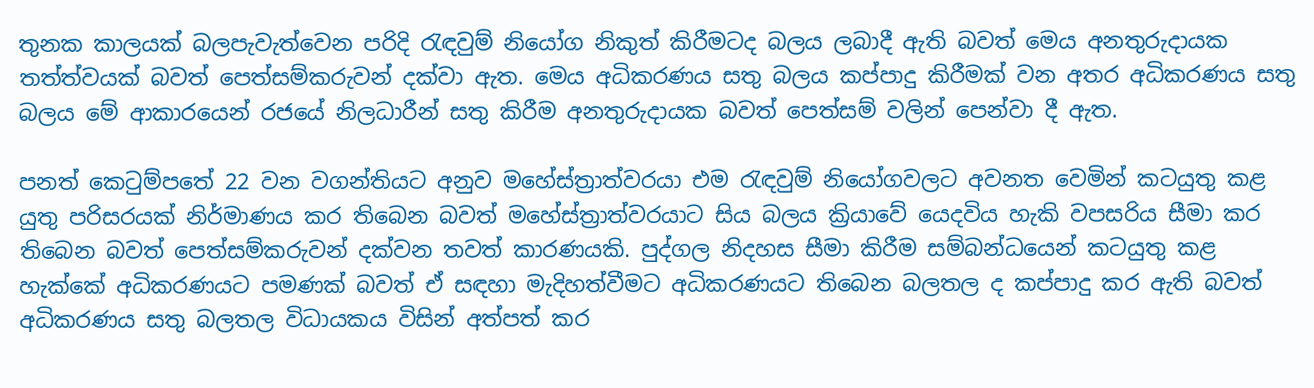තුනක කාලයක් බලපැවැත්වෙන පරිදි රැඳවුම් නියෝග නිකුත් කිරීමටද බලය ලබාදී ඇති බවත් මෙය අනතුරුදායක තත්ත්වයක් බවත් පෙත්සම්කරුවන් දක්වා ඇත. මෙය අධිකරණය සතු බලය කප්පාදු කිරීමක් වන අතර අධිකරණය සතු බලය මේ ආකාරයෙන් රජයේ නිලධාරීන් සතු කිරීම අනතුරුදායක බවත් පෙත්සම් වලින් පෙන්වා දී ඇත.

පනත් කෙටුම්පතේ 22 වන වගන්තියට අනුව මහේස්ත්‍රාත්වරයා එම රැඳවුම් නියෝගවලට අවනත වෙමින් කටයුතු කළ යුතු පරිසරයක් නිර්මාණය කර තිබෙන බවත් මහේස්ත්‍රාත්වරයාට සිය බලය ක්‍රියාවේ යෙදවිය හැකි වපසරිය සීමා කර තිබෙන බවත් පෙත්සම්කරුවන් දක්වන තවත් කාරණයකි. පුද්ගල නිදහස සීමා කිරීම සම්බන්ධයෙන් කටයුතු කළ හැක්කේ අධිකරණයට පමණක් බවත් ඒ සඳහා මැදිහත්වීමට අධිකරණයට තිබෙන බලතල ද කප්පාදු කර ඇති බවත් අධිකරණය සතු බලතල විධායකය විසින් අත්පත් කර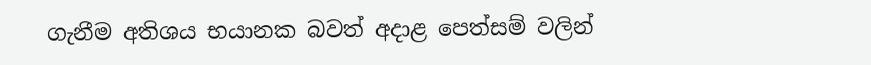ගැනීම අතිශය භයානක බවත් අදාළ පෙත්සම් වලින්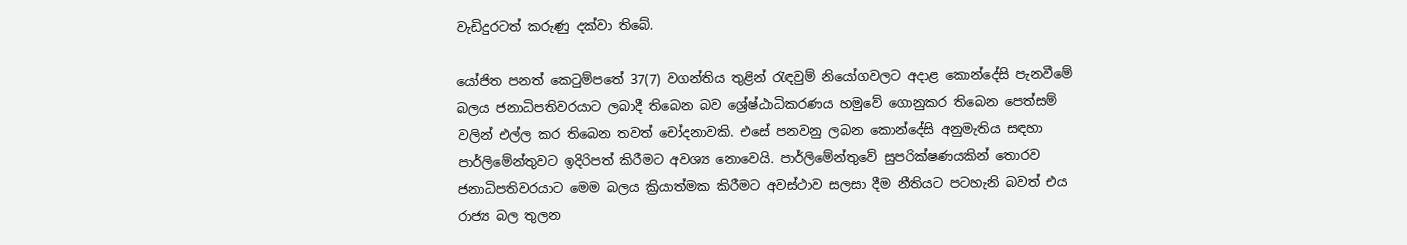වැඩිදුරටත් කරුණු දක්වා තිබේ.

යෝජිත පනත් කෙටුම්පතේ 37(7) වගන්තිය තුළින් රැඳවුම් නියෝගවලට අදාළ කොන්දේසි පැනවීමේ බලය ජනාධිපතිවරයාට ලබාදී තිබෙන බව ශ්‍රේෂ්ඨාධිකරණය හමුවේ ගොනුකර තිබෙන පෙත්සම් වලින් එල්ල කර තිබෙන තවත් චෝදනාවකි. එසේ පනවනු ලබන කොන්දේසි අනුමැතිය සඳහා පාර්ලිමේන්තුවට ඉදිරිපත් කිරීමට අවශ්‍ය නොවෙයි. පාර්ලිමේන්තුවේ සුපරික්ෂණයකින් තොරව ජනාධිපතිවරයාට මෙම බලය ක්‍රියාත්මක කිරීමට අවස්ථාව සලසා දීම නීතියට පටහැනි බවත් එය රාජ්‍ය බල තුලන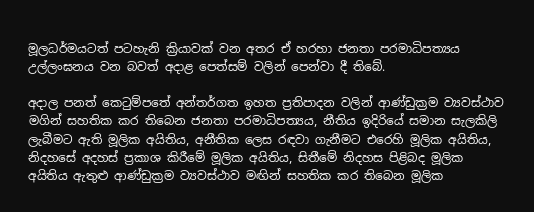මූලධර්මයටත් පටහැනි ක්‍රියාවක් වන අතර ඒ හරහා ජනතා පරමාධිපත්‍යය උල්ලංඝනය වන බවත් අදාළ පෙත්සම් වලින් පෙන්වා දී තිබේ.

අදාල පනත් කෙටුම්පතේ අන්තර්ගත ඉහත ප්‍රතිපාදන වලින් ආණ්ඩුක්‍රම ව්‍යවස්ථාව මගින් සහතික කර තිබෙන ජනතා පරමාධිපත්‍යය, නීතිය ඉදිරියේ සමාන සැලකිලි ලැබීමට ඇති මූලික අයිතිය, අනීතික ලෙස රඳවා ගැනීමට එරෙහි මූලික අයිතිය, නිදහසේ අදහස් ප්‍රකාශ කිරීමේ මූලික අයිතිය, සිතීමේ නිදහස පිළිබද මූලික අයිතිය ඇතුළු ආණ්ඩුක්‍රම ව්‍යවස්ථාව මඟින් සහතික කර තිබෙන මූලික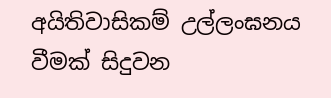අයිතිවාසිකම් උල්ලංඝනය වීමක් සිදුවන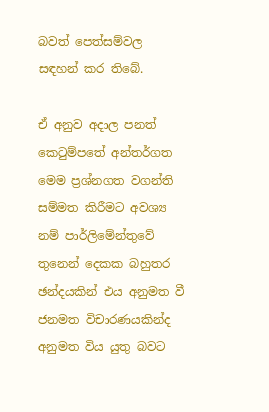බවත් පෙත්සම්වල සඳහන් කර තිබේ.

ඒ අනුව අදාල පනත් කෙටුම්පතේ අන්තර්ගත මෙම ප්‍රශ්නගත වගන්ති සම්මත කිරීමට අවශ්‍ය නම් පාර්ලිමේන්තුවේ තුනෙන් දෙකක බහුතර ඡන්දයකින් එය අනුමත වී ජනමත විචාරණයකින්ද අනුමත විය යුතු බවට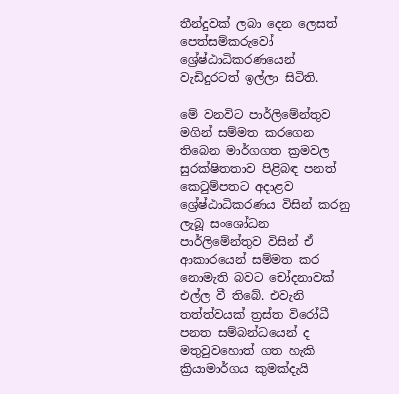තීන්දුවක් ලබා දෙන ලෙසත් පෙත්සම්කරුවෝ ශ්‍රේෂ්ඨාධිකරණයෙන් වැඩිදුරටත් ඉල්ලා සිටිති.

මේ වනවිට පාර්ලිමේන්තුව මගින් සම්මත කරගෙන තිබෙන මාර්ගගත ක්‍රමවල සුරක්ෂිතතාව පිළිබඳ පනත් කෙටුම්පතට අදාළව ශ්‍රේෂ්ඨාධිකරණය විසින් කරනු ලැබූ සංශෝධන පාර්ලිමේන්තුව විසින් ඒ ආකාරයෙන් සම්මත කර නොමැති බවට චෝදනාවක් එල්ල වී තිබේ. එවැනි තත්ත්වයක් ත්‍රස්ත විරෝධී පනත සම්බන්ධයෙන් ද මතුවුවහොත් ගත හැකි ක්‍රියාමාර්ගය කුමක්දැයි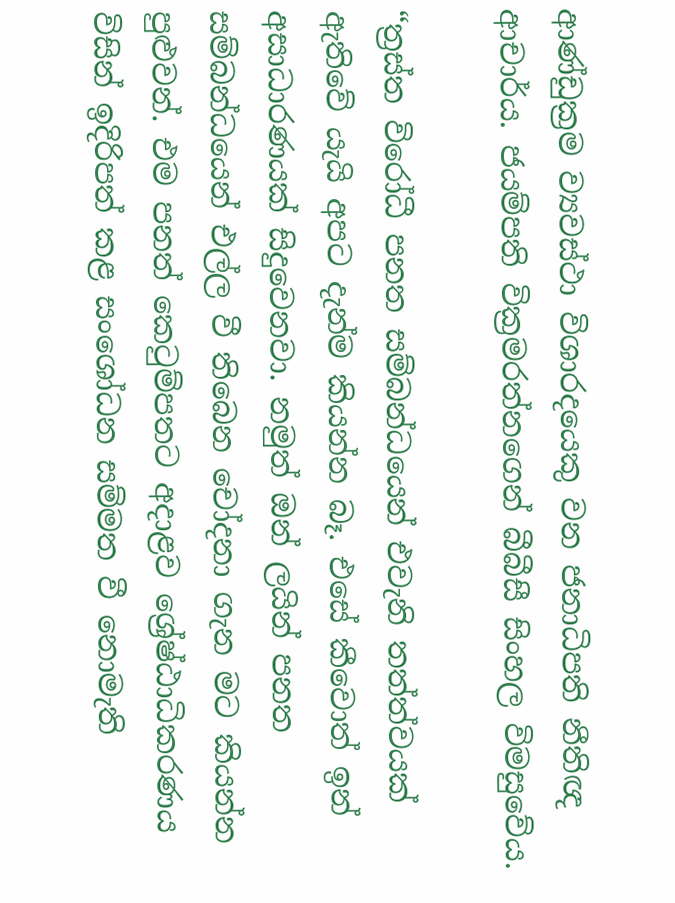ආණ්ඩුක්‍රම ව්‍යවස්ථා විශාරදයෙකු වන ජනාධිපති නීතිඥ ආචාර්ය. ජයම්පති වික්‍රමරත්නගෙන් බීබීසී සිංහල විමසුවේය.

“ත්‍රස්ත විරෝධී පනත සම්බන්ධයෙන් එවැනි තත්ත්වයක් ඇතිවේ යැයි අපට දැන්ම කියන්න බෑ. එසේ කීවොත් ඉන් අසාධාරණයක් සිදුවෙනවා. නමුත් ඔන් ලයින් පනත සම්බන්ධයෙන් එල්ල වී තිබෙන චෝදනා ගැන මට කියන්න පුළුවන්. එම පනත් කෙටුම්පතට අදාළව ශ්‍රේෂ්ඨාධිකරණය විසින් ඉදිරිපත් කළ සංශෝධන සම්මත වී නොමැති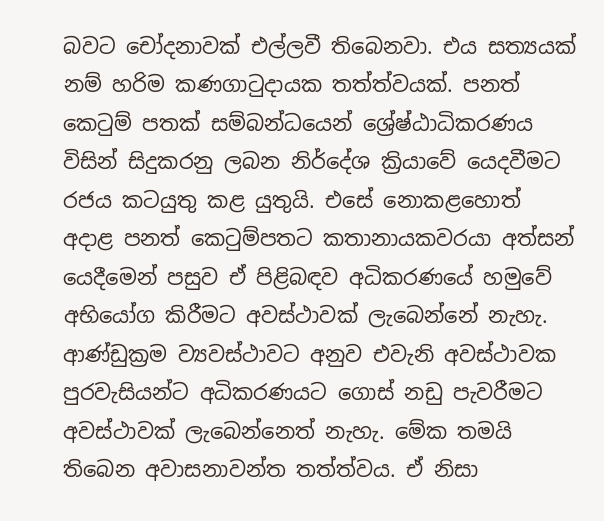බවට චෝදනාවක් එල්ලවී තිබෙනවා. එය සත්‍යයක් නම් හරිම කණගාටුදායක තත්ත්වයක්. පනත් කෙටුම් පතක් සම්බන්ධයෙන් ශ්‍රේෂ්ඨාධිකරණය විසින් සිදුකරනු ලබන නිර්දේශ ක්‍රියාවේ යෙදවීමට රජය කටයුතු කළ යුතුයි. එසේ නොකළහොත් අදාළ පනත් කෙටුම්පතට කතානායකවරයා අත්සන් යෙදීමෙන් පසුව ඒ පිළිබඳව අධිකරණයේ හමුවේ අභියෝග කිරීමට අවස්ථාවක් ලැබෙන්නේ නැහැ. ආණ්ඩුක්‍රම ව්‍යවස්ථාවට අනුව එවැනි අවස්ථාවක පුරවැසියන්ට අධිකරණයට ගොස් නඩු පැවරීමට අවස්ථාවක් ලැබෙන්නෙත් නැහැ. මේක තමයි තිබෙන අවාසනාවන්ත තත්ත්වය. ඒ නිසා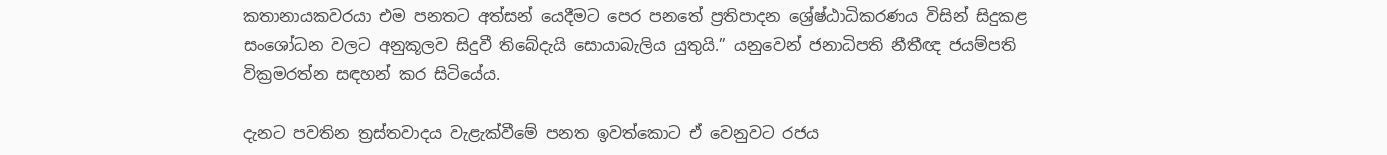කතානායකවරයා එම පනතට අත්සන් යෙදීමට පෙර පනතේ ප්‍රතිපාදන ශ්‍රේෂ්ඨාධිකරණය විසින් සිදුකළ සංශෝධන වලට අනුකූලව සිදුවී තිබේදැයි සොයාබැලිය යුතුයි.” යනුවෙන් ජනාධිපති නීතීඥ ජයම්පති වික්‍රමරත්න සඳහන් කර සිටියේය.

දැනට පවතින ත්‍රස්තවාදය වැළැක්වීමේ පනත ඉවත්කොට ඒ වෙනුවට රජය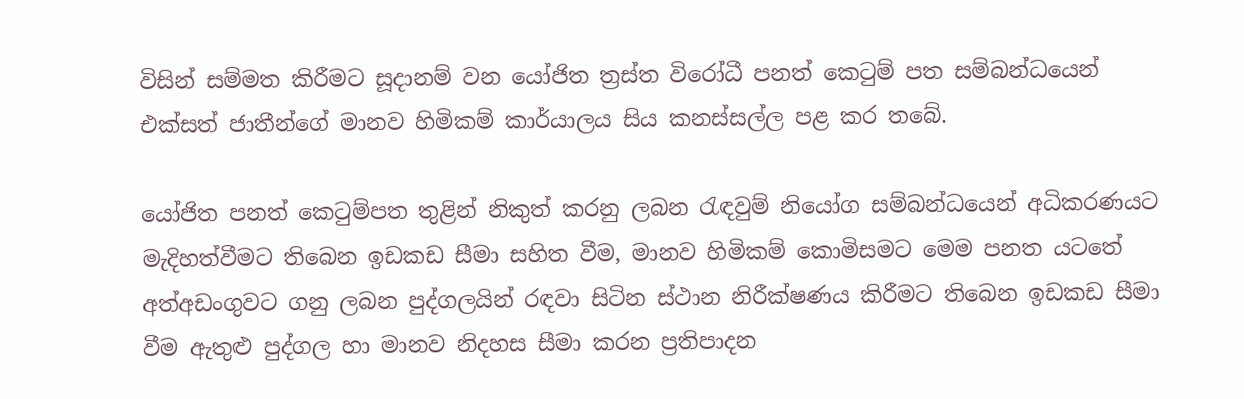විසින් සම්මත කිරීමට සූදානම් වන යෝජිත ත්‍රස්ත විරෝධී පනත් කෙටුම් පත සම්බන්ධයෙන් එක්සත් ජාතීන්ගේ මානව හිමිකම් කාර්යාලය සිය කනස්සල්ල පළ කර තබේ.

යෝජිත පනත් කෙටුම්පත තුළින් නිකුත් කරනු ලබන රැඳවුම් නියෝග සම්බන්ධයෙන් අධිකරණයට මැදිහත්වීමට තිබෙන ඉඩකඩ සීමා සහිත වීම, මානව හිමිකම් කොමිසමට මෙම පනත යටතේ අත්අඩංගුවට ගනු ලබන පුද්ගලයින් රඳවා සිටින ස්ථාන නිරීක්ෂණය කිරීමට තිබෙන ඉඩකඩ සීමා වීම ඇතුළු පුද්ගල හා මානව නිදහස සීමා කරන ප්‍රතිපාදන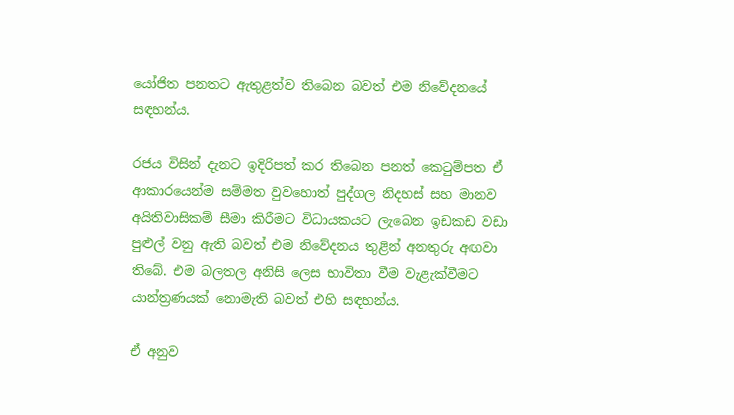යෝජිත පනතට ඇතුළත්ව තිබෙන බවත් එම නිවේදනයේ සඳහන්ය.

රජය විසින් දැනට ඉදිරිපත් කර තිබෙන පනත් කෙටුම්පත ඒ ආකාරයෙන්ම සම්මත වුවහොත් පුද්ගල නිදහස් සහ මානව අයිතිවාසිකම් සීමා කිරීමට විධායකයට ලැබෙන ඉඩකඩ වඩා පුළුල් වනු ඇති බවත් එම නිවේදනය තුළින් අනතුරු අඟවා තිබේ. එම බලතල අනිසි ලෙස භාවිතා වීම වැළැක්වීමට යාන්ත්‍රණයක් නොමැති බවත් එහි සඳහන්ය.

ඒ අනුව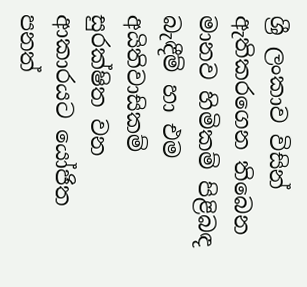ශ්‍රී ලංකාව විසින් ඇතිකරගෙන තිබෙන මානව හිමිකම් පිළිබඳ බැඳීම් හා එම අයිතිවාසිකම් සුරක්ෂිත වන ආකාරයට යෝජිත පනත්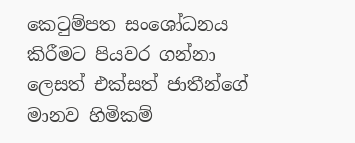කෙටුම්පත සංශෝධනය කිරීමට පියවර ගන්නා ලෙසත් එක්සත් ජාතීන්ගේ මානව හිමිකම්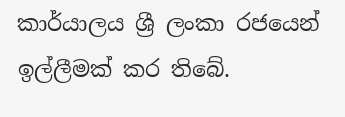කාර්යාලය ශ්‍රී ලංකා රජයෙන් ඉල්ලීමක් කර තිබේ.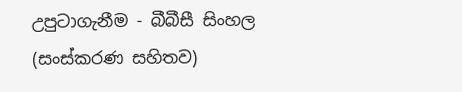උපුටාගැනීම - බීබීසී සිංහල (සංස්කරණ සහිතව)